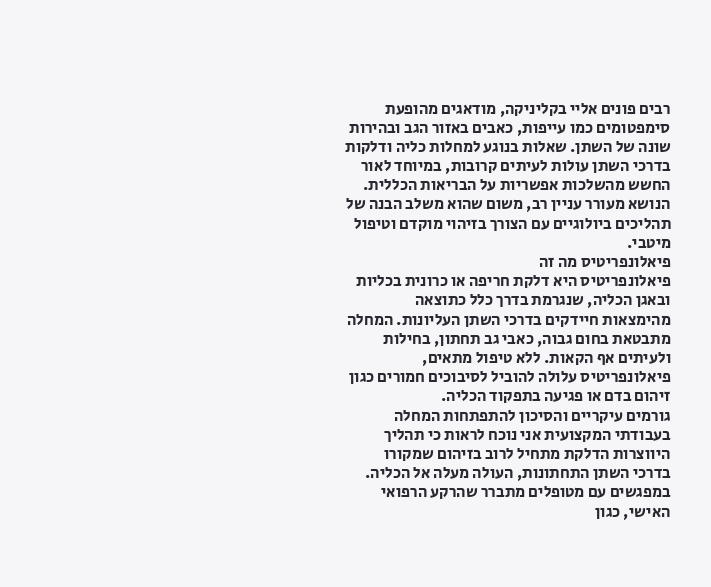רבים פונים אליי בקליניקה, מודאגים מהופעת סימפטומים כמו עייפות, כאבים באזור הגב ובהירות שונה של השתן. שאלות בנוגע למחלות כליה ודלקות בדרכי השתן עולות לעיתים קרובות, במיוחד לאור החשש מהשלכות אפשריות על הבריאות הכללית. הנושא מעורר עניין רב, משום שהוא משלב הבנה של תהליכים ביולוגיים עם הצורך בזיהוי מוקדם וטיפול מיטבי.
פיאלונפריטיס מה זה
פיאלונפריטיס היא דלקת חריפה או כרונית בכליות ובאגן הכליה, שנגרמת בדרך כלל כתוצאה מהימצאות חיידקים בדרכי השתן העליונות. המחלה מתבטאת בחום גבוה, כאבי גב תחתון, בחילות ולעיתים אף הקאות. ללא טיפול מתאים, פיאלונפריטיס עלולה להוביל לסיבוכים חמורים כגון זיהום בדם או פגיעה בתפקוד הכליה.
גורמים עיקריים והסיכון להתפתחות המחלה
בעבודתי המקצועית אני נוכח לראות כי תהליך היווצרות הדלקת מתחיל לרוב בזיהום שמקורו בדרכי השתן התחתונות, העולה מעלה אל הכליה. במפגשים עם מטופלים מתברר שהרקע הרפואי האישי, כגון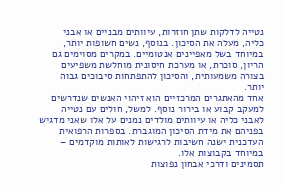נטייה לדלקות שתן חוזרות, עיוותים מבניים או אבני כליה, מעלה את הסיכון. בנוסף, נשים חשופות יותר, במיוחד בשל מאפיינים אנטומיים. במקרים מסוימים גם הריון, סוכרת, או מערכת חיסונית מוחלשת משפיעים בצורה משמעותית, והסיכון להתפתחות סיבוכים גבוה יותר.
אחד מהאתגרים המרכזיים הוא זיהוי האנשים שנדרשים למעקב קבוע או בירור נוסף. למשל, חולים עם נטייה לאבני כליה או עיוותים מולדים נמנים על אלו שאני מדגיש בפניהם את מידת הסיכון המוגברת. בספרות הרפואית העדכנית ישנה חשיבות לרגישות לאותות מוקדמים – במיוחד בקבוצות אלו.
תסמינים ודרכי אבחון נפוצות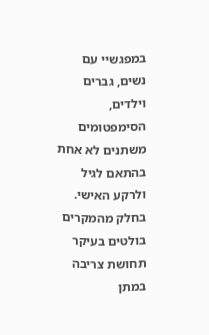במפגשיי עם נשים, גברים וילדים, הסימפטומים משתנים לא אחת בהתאם לגיל ולרקע האישי. בחלק מהמקרים בולטים בעיקר תחושת צריבה במתן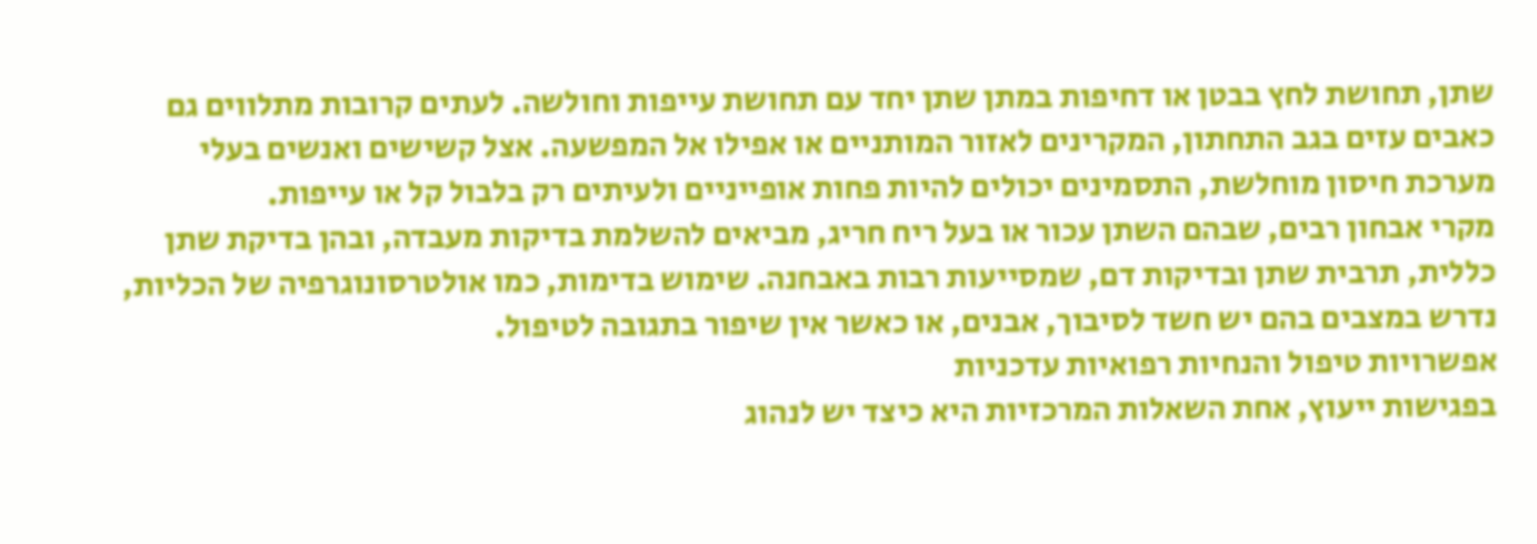שתן, תחושת לחץ בבטן או דחיפות במתן שתן יחד עם תחושת עייפות וחולשה. לעתים קרובות מתלווים גם כאבים עזים בגב התחתון, המקרינים לאזור המותניים או אפילו אל המפשעה. אצל קשישים ואנשים בעלי מערכת חיסון מוחלשת, התסמינים יכולים להיות פחות אופייניים ולעיתים רק בלבול קל או עייפות.
מקרי אבחון רבים, שבהם השתן עכור או בעל ריח חריג, מביאים להשלמת בדיקות מעבדה, ובהן בדיקת שתן כללית, תרבית שתן ובדיקות דם, שמסייעות רבות באבחנה. שימוש בדימות, כמו אולטרסונוגרפיה של הכליות, נדרש במצבים בהם יש חשד לסיבוך, אבנים, או כאשר אין שיפור בתגובה לטיפול.
אפשרויות טיפול והנחיות רפואיות עדכניות
בפגישות ייעוץ, אחת השאלות המרכזיות היא כיצד יש לנהוג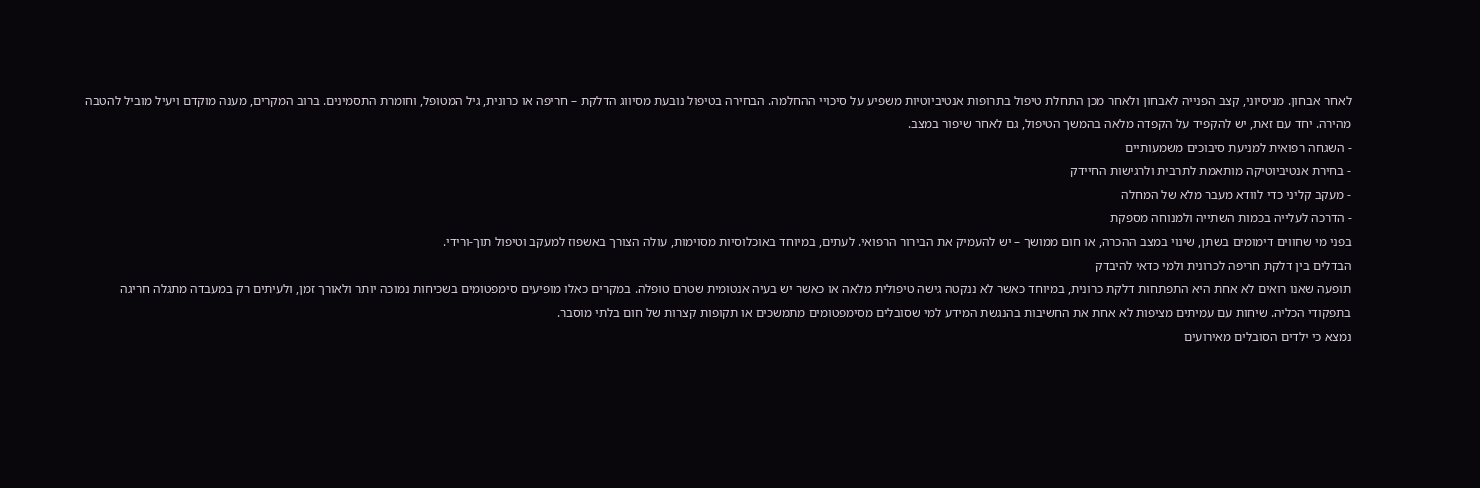לאחר אבחון. מניסיוני, קצב הפנייה לאבחון ולאחר מכן התחלת טיפול בתרופות אנטיביוטיות משפיע על סיכויי ההחלמה. הבחירה בטיפול נובעת מסיווג הדלקת – חריפה או כרונית, גיל המטופל, וחומרת התסמינים. ברוב המקרים, מענה מוקדם ויעיל מוביל להטבה מהירה. יחד עם זאת, יש להקפיד על הקפדה מלאה בהמשך הטיפול, גם לאחר שיפור במצב.
- השגחה רפואית למניעת סיבוכים משמעותיים
- בחירת אנטיביוטיקה מותאמת לתרבית ולרגישות החיידק
- מעקב קליני כדי לוודא מעבר מלא של המחלה
- הדרכה לעלייה בכמות השתייה ולמנוחה מספקת
בפני מי שחווים דימומים בשתן, שינוי במצב ההכרה, או חום ממושך – יש להעמיק את הבירור הרפואי. לעתים, במיוחד באוכלוסיות מסוימות, עולה הצורך באשפוז למעקב וטיפול תוך-ורידי.
הבדלים בין דלקת חריפה לכרונית ולמי כדאי להיבדק
תופעה שאנו רואים לא אחת היא התפתחות דלקת כרונית, במיוחד כאשר לא ננקטה גישה טיפולית מלאה או כאשר יש בעיה אנטומית שטרם טופלה. במקרים כאלו מופיעים סימפטומים בשכיחות נמוכה יותר ולאורך זמן, ולעיתים רק במעבדה מתגלה חריגה בתפקודי הכליה. שיחות עם עמיתים מציפות לא אחת את החשיבות בהנגשת המידע למי שסובלים מסימפטומים מתמשכים או תקופות קצרות של חום בלתי מוסבר.
נמצא כי ילדים הסובלים מאירועים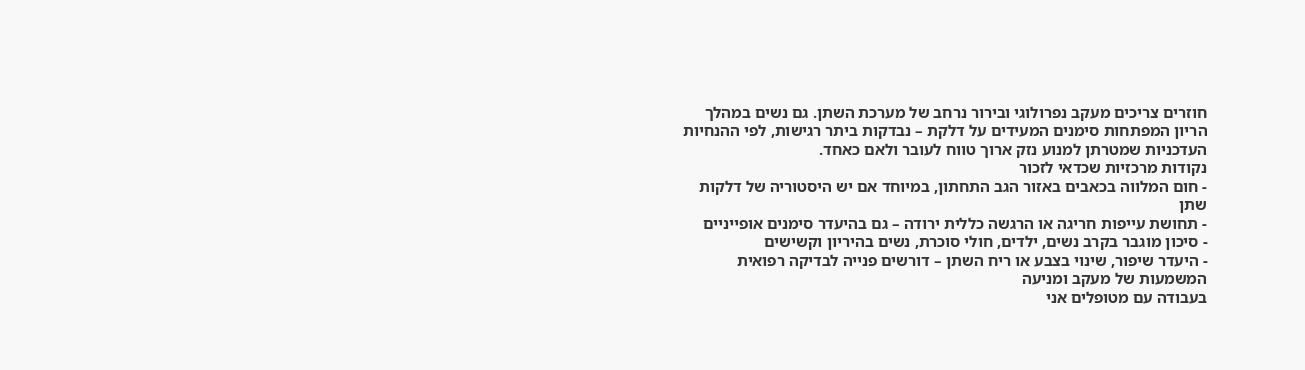חוזרים צריכים מעקב נפרולוגי ובירור נרחב של מערכת השתן. גם נשים במהלך הריון המפתחות סימנים המעידים על דלקת – נבדקות ביתר רגישות, לפי ההנחיות העדכניות שמטרתן למנוע נזק ארוך טווח לעובר ולאם כאחד.
נקודות מרכזיות שכדאי לזכור
- חום המלווה בכאבים באזור הגב התחתון, במיוחד אם יש היסטוריה של דלקות שתן
- תחושת עייפות חריגה או הרגשה כללית ירודה – גם בהיעדר סימנים אופייניים
- סיכון מוגבר בקרב נשים, ילדים, חולי סוכרת, נשים בהיריון וקשישים
- היעדר שיפור, שינוי בצבע או ריח השתן – דורשים פנייה לבדיקה רפואית
המשמעות של מעקב ומניעה
בעבודה עם מטופלים אני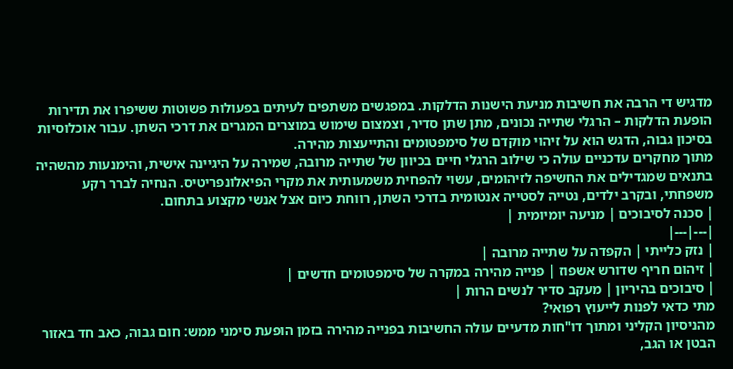מדגיש די הרבה את חשיבות מניעת הישנות הדלקות. במפגשים משתפים לעיתים בפעולות פשוטות ששיפרו את תדירות הופעת הדלקות – הרגלי שתייה נכונים, מתן שתן סדיר, וצמצום שימוש במוצרים המגרים את דרכי השתן. עבור אוכלוסיות בסיכון גבוה, הדגש הוא על זיהוי מוקדם של סימפטומים והתייעצות מהירה.
מתוך מחקרים עדכניים עולה כי שילוב הרגלי חיים בכיוון של שתייה מרובה, שמירה על היגיינה אישית, והימנעות מהשהיה בתנאים שמגדילים את החשיפה לזיהומים, עשוי להפחית משמעותית את מקרי הפיאלונפריטיס. הנחיה לברר רקע משפחתי, ובקרב ילדים, נטייה לסטייה אנטומית בדרכי השתן, רווחת כיום אצל אנשי מקצוע בתחום.
| סכנה לסיבוכים | מניעה יומיומית |
|---|---|
| נזק כלייתי | הקפדה על שתייה מרובה |
| זיהום חריף שדורש אשפוז | פנייה מהירה במקרה של סימפטומים חדשים |
| סיבוכים בהיריון | מעקב סדיר לנשים הרות |
מתי כדאי לפנות לייעוץ רפואי?
מהניסיון הקליני ומתוך דו"חות מדעיים עולה החשיבות בפנייה מהירה בזמן הופעת סימני ממש: חום גבוה, כאב חד באזור הבטן או הגב,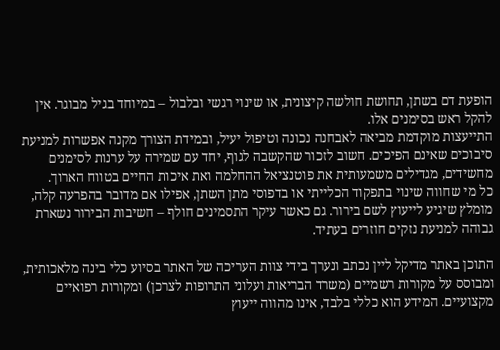הופעת דם בשתן, תחושת חולשה קיצונית, או שינוי רגשי ובלבול – במיוחד בגיל מבוגר. אין להקל ראש בסימנים אלו.
התייעצות מוקדמת מביאה לאבחנה נכונה וטיפול יעיל, ובמידת הצורך מקנה אפשרות למניעת סיבוכים שאינם הפיכים. חשוב לזכור שהקשבה לגוף, יחד עם שמירה על ערנות לסימנים מחשידים, מגדילים משמעותית את פוטנציאל ההחלמה ואת איכות החיים בטווח הארוך.
כל מי שחווה שינוי בתפקוד הכלייתי או בדפוסי מתן השתן, אפילו אם מדובר בהפרעה קלה, מומלץ שיגיע לייעוץ לשם בירור. גם כאשר עיקר התסמינים חולף – חשיבות הבירור נשארת גבוהה למניעת נזקים חוזרים בעתיד.

התוכן באתר מדיקל ליין נכתב ונערך בידי צוות העריכה של האתר בסיוע כלי בינה מלאכותית, ומבוסס על מקורות רשמיים (משרד הבריאות ועלוני התרופות לצרכן) ומקורות רפואיים מקצועיים. המידע הוא כללי בלבד, אינו מהווה ייעוץ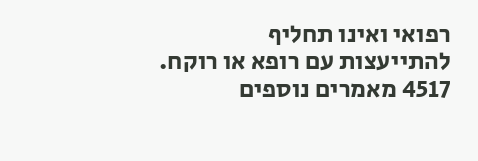רפואי ואינו תחליף להתייעצות עם רופא או רוקח.
4517 מאמרים נוספים